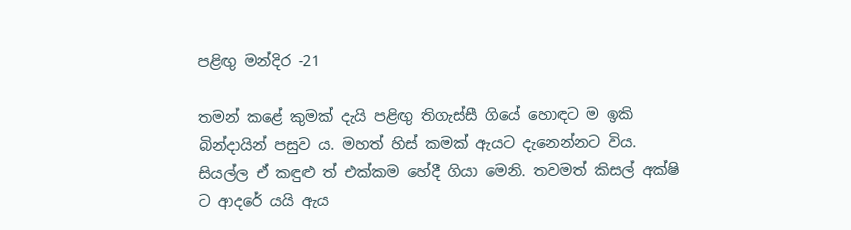පළිඟු මන්දිර -21

තමන් කළේ කුමක් දැයි පළිඟු තිගැස්සී ගියේ හොඳට ම ඉකි බින්දායින් පසුව ය. මහත් හිස් කමක් ඇයට දැනෙන්නට විය. සියල්ල ඒ කඳුළු ත් එක්කම හේදී ගියා මෙනි. තවමත් කිසල් අක්ෂි ට ආදරේ යයි ඇය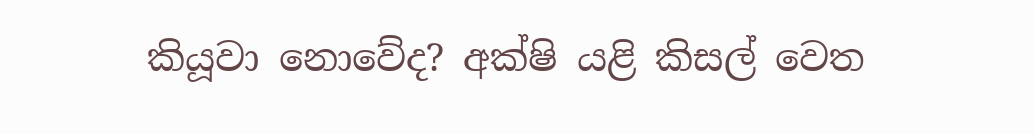කියූවා නොවේද? අක්ෂි යළි කිසල් වෙත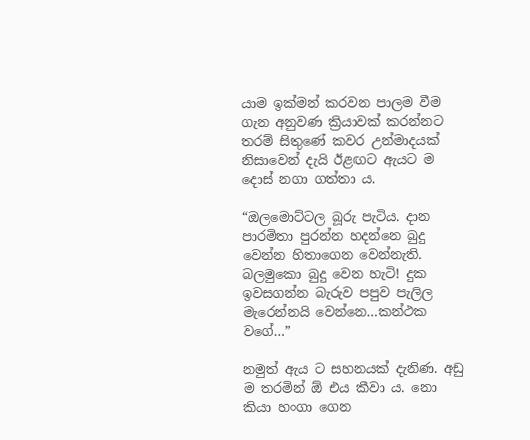යාම ඉක්මන් කරවන පාලම වීම ගැන අනුවණ ක්‍රියාවක් කරන්නට තරම් සිතුණේ කවර උන්මාදයක් නිසාවෙන් දැයි ඊළඟට ඇයට ම දොස් නගා ගත්තා ය.

“ඔලමොට්ටල බූරු පැටිය. දාන පාරමිතා පුරන්න හදන්නෙ බුදු වෙන්න හිතාගෙන වෙන්නැති. බලමුකො බුදු වෙන හැටි! දුක ඉවසගන්න බැරුව පපුව පැලිල මැරෙන්නයි වෙන්නෙ…කන්ථක වගේ…”

නමුත් ඇය ට සහනයක් දැනිණ. අඩු ම තරමින් ඕ එය කීවා ය. නො කියා හංගා ගෙන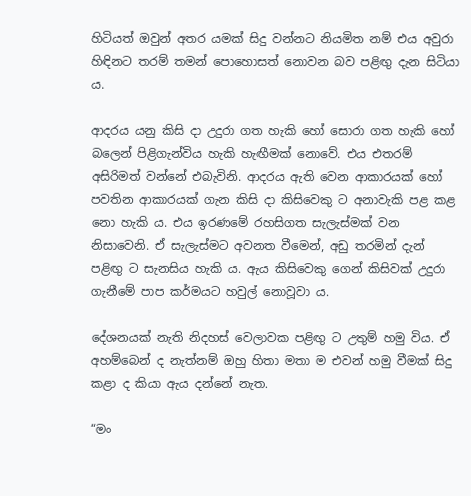හිටියත් ඔවුන් අතර යමක් සිදු වන්නට නියමිත නම් එය අවුරා හිඳිනට තරම් තමන් පොහොසත් නොවන බව පළිඟු දැන සිටියා ය.

ආදරය යනු කිසි දා උදුරා ගත හැකි හෝ සොරා ගත හැකි හෝ බලෙන් පිළිගැන්විය හැකි හැඟීමක් නොවේ. එය එතරම් අසිරිමත් වන්නේ එබැවිනි. ආදරය ඇති වෙන ආකාරයක් හෝ පවතින ආකාරයක් ගැන කිසි දා කිසිවෙකු ට අනාවැකි පළ කළ නො හැකි ය. එය ඉරණමේ රහසිගත සැලැස්මක් වන නිසාවෙනි. ඒ සැලැස්මට අවනත වීමෙන්, අඩු තරමින් දැන් පළිඟු ට සැනසිය හැකි ය. ඇය කිසිවෙකු ගෙන් කිසිවක් උදුරා ගැනීමේ පාප කර්මයට හවුල් නොවූවා ය.

දේශනයක් නැති නිදහස් වෙලාවක පළිඟු ට උතුම් හමු විය. ඒ අහම්බෙන් ද නැත්නම් ඔහු හිතා මතා ම එවන් හමු වීමක් සිදු කළා ද කියා ඇය දන්නේ නැත.

“මං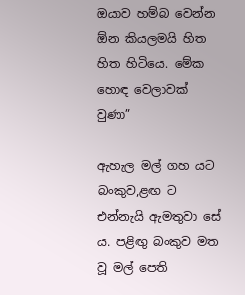ඔයාව හම්බ වෙන්න ඕන කියලමයි හිත හිත හිටියෙ. මේක හොඳ වෙලාවක් වුණා”

ඇහැල මල් ගහ යට බංකුව,ළඟ ට  එන්නැයි ඇමතුවා සේ ය. පළිඟු බංකුව මත වූ මල් පෙති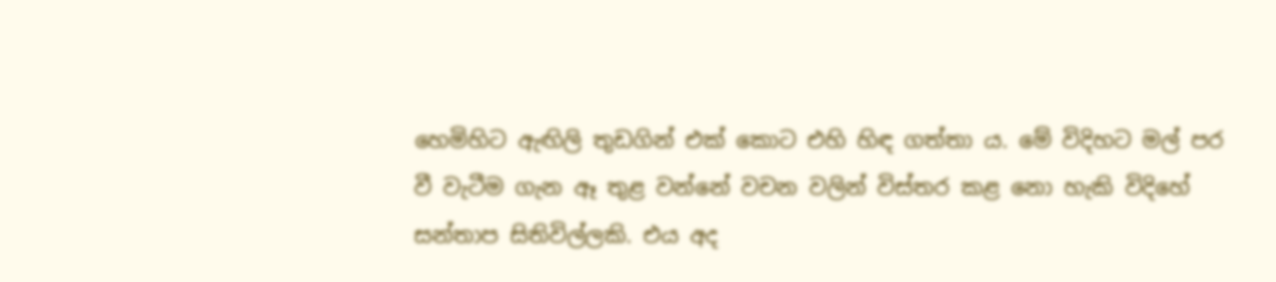හෙමිහිට ඇඟිලි තුඩගින් එක් කොට එහි හිඳ ගත්තා ය. මේ විදිහට මල් පර වී වැටීම ගැන ඈ තුළ වන්නේ වචන වලින් විස්තර කළ නො හැකි විදිහේ සන්තාප සිතිවිල්ලකි. එය අද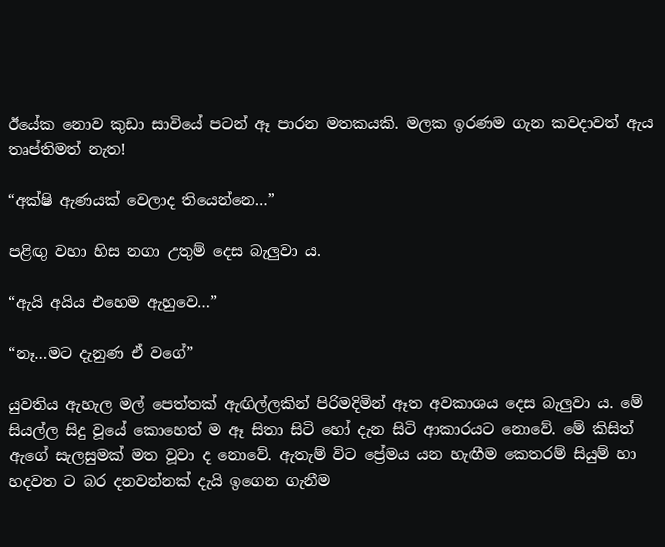ඊයේක නොව කුඩා සාවියේ පටන් ඈ පාරන මතකයකි. මලක ඉරණම ගැන කවදාවත් ඇය තෘප්තිමත් නැත!

“අක්ෂි ඇණයක් වෙලාද තියෙන්නෙ…”

පළිඟු වහා හිස නගා උතුම් දෙස බැලුවා ය.

“ඇයි අයිය එහෙම ඇහුවෙ…”

“නෑ…මට දැනුණ ඒ වගේ”

යුවතිය ඇහැල මල් පෙත්තක් ඇඟිල්ලකින් පිරිමදිමින් ඈත අවකාශය දෙස බැලුවා ය. මේ සියල්ල සිදු වූයේ කොහෙත් ම ඈ සිතා සිටි හෝ දැන සිටි ආකාරයට නොවේ. මේ කිසිත් ඇගේ සැලසුමක් මත වූවා ද නොවේ. ඇතැම් විට ප්‍රේමය යන හැඟීම කෙතරම් සියුම් හා හදවත ට බර දනවන්නක් දැයි ඉගෙන ගැනීම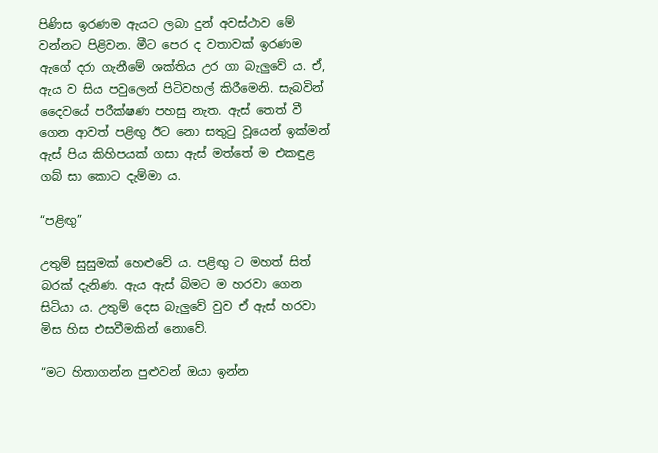පිණිස ඉරණම ඇයට ලබා දුන් අවස්ථාව මේ වන්නට පිළිවන. මීට පෙර ද වතාවක් ඉරණම ඇගේ දරා ගැනීමේ ශක්තිය උර ගා බැලුවේ ය. ඒ, ඇය ව සිය පවුලෙන් පිටිවහල් කිරීමෙනි. සැබවින් දෛවයේ පරීක්ෂණ පහසු නැත. ඇස් තෙත් වී ගෙන ආවත් පළිඟු ඊට නො සතුටු වූයෙන් ඉක්මන් ඇස් පිය කිහිපයක් ගසා ඇස් මත්තේ ම එකඳුළ ගබ් සා කොට දැම්මා ය.

“පළිඟු”

උතුම් සුසුමක් හෙළුවේ ය. පළිඟු ට මහත් සිත් බරක් දැනිණ. ඇය ඇස් බිමට ම හරවා ගෙන සිටියා ය. උතුම් දෙස බැලුවේ වුව ඒ ඇස් හරවා මිස හිස එසවීමකින් නොවේ.

“මට හිතාගන්න පුළුවන් ඔයා ඉන්න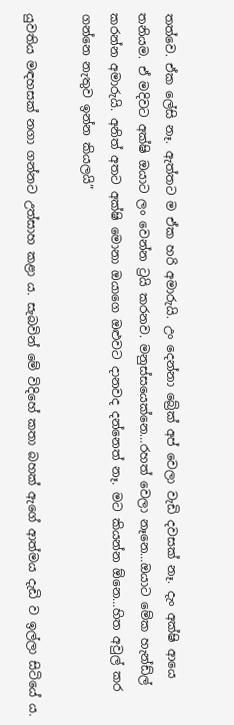තත්වෙ. ඒක ලේසි නෑ. ඇත්තට ම ඒක හරි අමාරුයි. උං දෙන්නා බ්‍රේක් අප් වෙලා වැඩි දවසක් නෑ. දැං අක්ෂි ආයෙ තනියම. ඒ මදිවට අක්ෂි ඔයාට ලං වෙන්න ට්‍රයි කරනව. මනුස්සයෙක්නෙ…රහත් වෙලා නෑනෙ…ඔයාට මේක හැන්ඩ්ල් කරන්න අමාරුයි. අනිත් අතට අක්ෂි මොනා ඔයාගෙ ඔළුවට දානවද දන්නෙත් නෑ. මට කියන්න ඕනෙ…හිත අවුල් කර ගන්නෙ නැතුව ඉන්න කියලයි”

යුවතිය මඳහසක් නගා ගන්නට උත්සාහ කළා ය. සැබවින් මේ විදිහේ කතා බහක් ඇගේ ආත්මය දැඩි ව ඉල්ලා සිටියේ ය.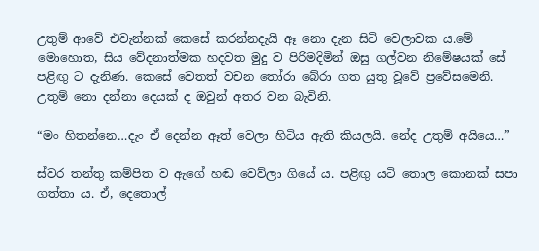උතුම් ආවේ එවැන්නක් කෙසේ කරන්නදැයි ඈ නො දැන සිටි වෙලාවක ය.මේ මොහොත, සිය වේදනාත්මක හදවත මුදු ව පිරිමදිමින් ඔසු ගල්වන නිමේෂයක් සේ පළිඟු ට දැනිණ. කෙසේ වෙතත් වචන තෝරා බේරා ගත යුතු වූවේ ප්‍රවේසමෙනි. උතුම් නො දන්නා දෙයක් ද ඔවුන් අතර වන බැවිනි.

“මං හිතන්නෙ…දැං ඒ දෙන්න ඈත් වෙලා හිටිය ඇති කියලයි. නේද උතුම් අයියෙ…”

ස්වර තන්තු කම්පිත ව ඇගේ හඬ වෙව්ලා ගියේ ය. පළිඟු යටි තොල කොනක් සපා ගත්තා ය. ඒ, දෙතොල්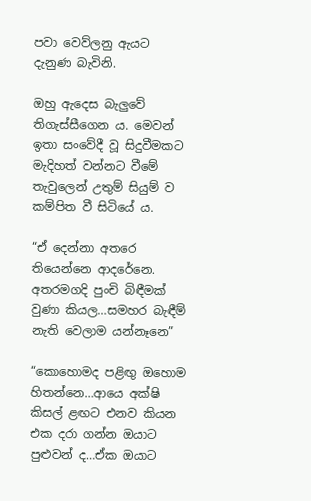පවා වෙව්ලනු ඇයට දැනුණ බැවිනි.

ඔහු ඇදෙස බැලුවේ තිගැස්සීගෙන ය. මෙවන් ඉතා සංවේදී වූ සිදුවීමකට මැදිහත් වන්නට වීමේ තැවුලෙන් උතුම් සියුම් ව කම්පිත වී සිටියේ ය.

“ඒ දෙන්නා අතරෙ තියෙන්නෙ ආදරේනෙ. අතරමගදි පුංචි බිඳීමක් වුණා කියල…සමහර බැඳීම් නැති වෙලාම යන්නෑනෙ”

“කොහොමද පළිඟු ඔහොම හිතන්නෙ…ආයෙ අක්ෂි කිසල් ළඟට එනව කියන එක දරා ගන්න ඔයාට පුළුවන් ද…ඒක ඔයාට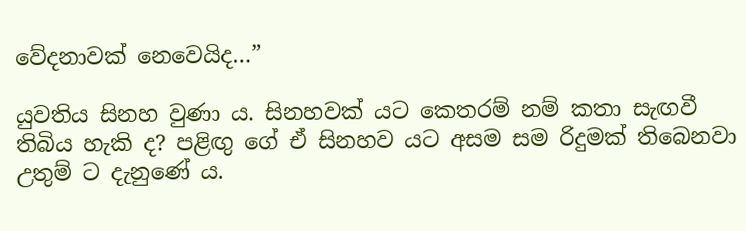වේදනාවක් නෙවෙයිද…”

යුවතිය සිනහ වුණා ය. සිනහවක් යට කෙතරම් නම් කතා සැඟවී තිබිය හැකි ද? පළිඟු ගේ ඒ සිනහව යට අසම සම රිදුමක් තිබෙනවා උතුම් ට දැනුණේ ය.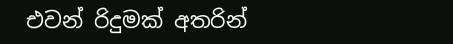එවන් රිදුමක් අතරින්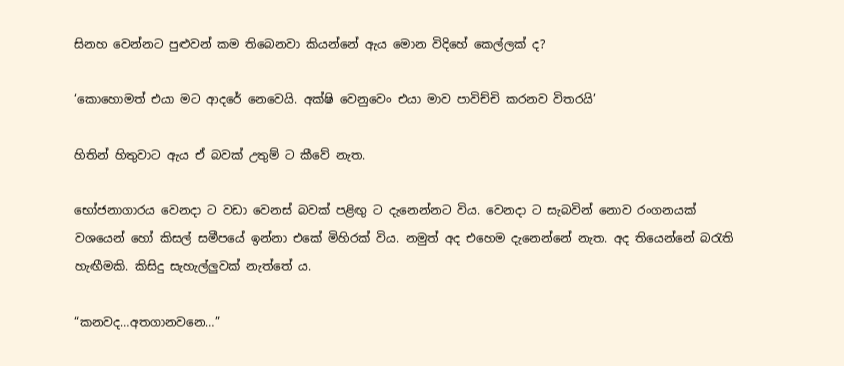සිනහ වෙන්නට පුළුවන් කම තිබෙනවා කියන්නේ ඇය මොන විදිහේ කෙල්ලක් ද?

‘කොහොමත් එයා මට ආදරේ නෙවෙයි. අක්ෂි වෙනුවෙං එයා මාව පාවිච්චි කරනව විතරයි’

හිතින් හිතුවාට ඇය ඒ බවක් උතුම් ට කීවේ නැත.

භෝජනාගාරය වෙනදා ට වඩා වෙනස් බවක් පළිඟු ට දැනෙන්නට විය. වෙනදා ට සැබවින් නොව රංගනයක් වශයෙන් හෝ කිසල් සමීපයේ ඉන්නා එකේ මිහිරක් විය. නමුත් අද එහෙම දැනෙන්නේ නැත. අද තියෙන්නේ බරැති හැඟීමකි. කිසිදු සැහැල්ලුවක් නැත්තේ ය.

“කනවද…අතගානවනෙ…”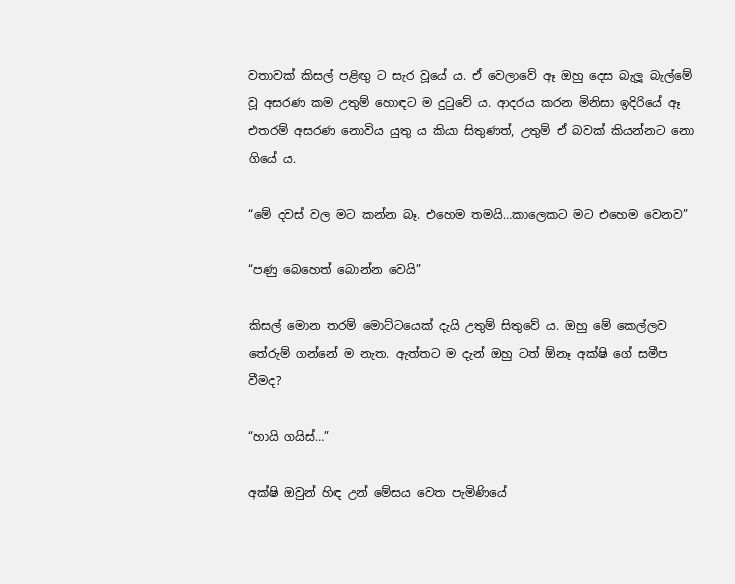වතාවක් කිසල් පළිඟු ට සැර වූයේ ය. ඒ වෙලාවේ ඈ ඔහු දෙස බැලූ බැල්මේ වූ අසරණ කම උතුම් හොඳට ම දුටුවේ ය. ආදරය කරන මිනිසා ඉදිරියේ ඈ එතරම් අසරණ නොවිය යුතු ය කියා සිතුණත්, උතුම් ඒ බවක් කියන්නට නො ගියේ ය.

“මේ දවස් වල මට කන්න බෑ. එහෙම තමයි…කාලෙකට මට එහෙම වෙනව”

“පණු බෙහෙත් බොන්න වෙයි”

කිසල් මොන තරම් මොට්ටයෙක් දැයි උතුම් සිතුවේ ය. ඔහු මේ කෙල්ලව තේරුම් ගන්නේ ම නැත. ඇත්තට ම දැන් ඔහු ටත් ඕනෑ අක්ෂි ගේ සමීප වීමද?

“හායි ගයිස්…”

අක්ෂි ඔවුන් හිඳ උන් මේසය වෙත පැමිණියේ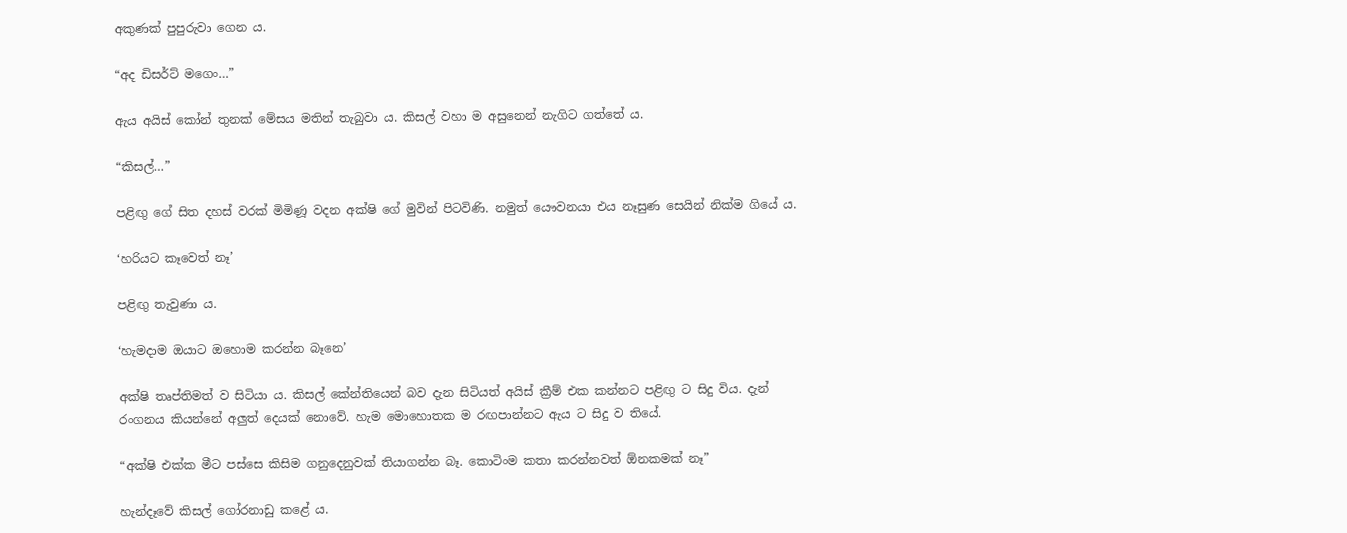අකුණක් පුපුරුවා ගෙන ය.

“අද ඩිසර්ට් මගෙං…”

ඇය අයිස් කෝන් තුනක් මේසය මතින් තැබුවා ය. කිසල් වහා ම අසුනෙන් නැගිට ගත්තේ ය.

“කිසල්…”

පළිඟු ගේ සිත දහස් වරක් මිමිණූ වදන අක්ෂි ගේ මුවින් පිටවිණි. නමුත් යෞවනයා එය නෑසුණ සෙයින් නික්ම ගියේ ය.

‘හරියට කෑවෙත් නෑ’

පළිඟු තැවුණා ය.

‘හැමදාම ඔයාට ඔහොම කරන්න බෑනෙ’

අක්ෂි තෘප්තිමත් ව සිටියා ය. කිසල් කේන්තියෙන් බව දැන සිටියත් අයිස් ක්‍රීම් එක කන්නට පළිඟු ට සිදු විය. දැන් රංගනය කියන්නේ අලුත් දෙයක් නොවේ. හැම මොහොතක ම රඟපාන්නට ඇය ට සිදු ව තියේ.

“අක්ෂි එක්ක මීට පස්සෙ කිසිම ගනුදෙනුවක් තියාගන්න බෑ. කොටිංම කතා කරන්නවත් ඕනකමක් නෑ”

හැන්දෑවේ කිසල් ගෝරනාඩු කළේ ය.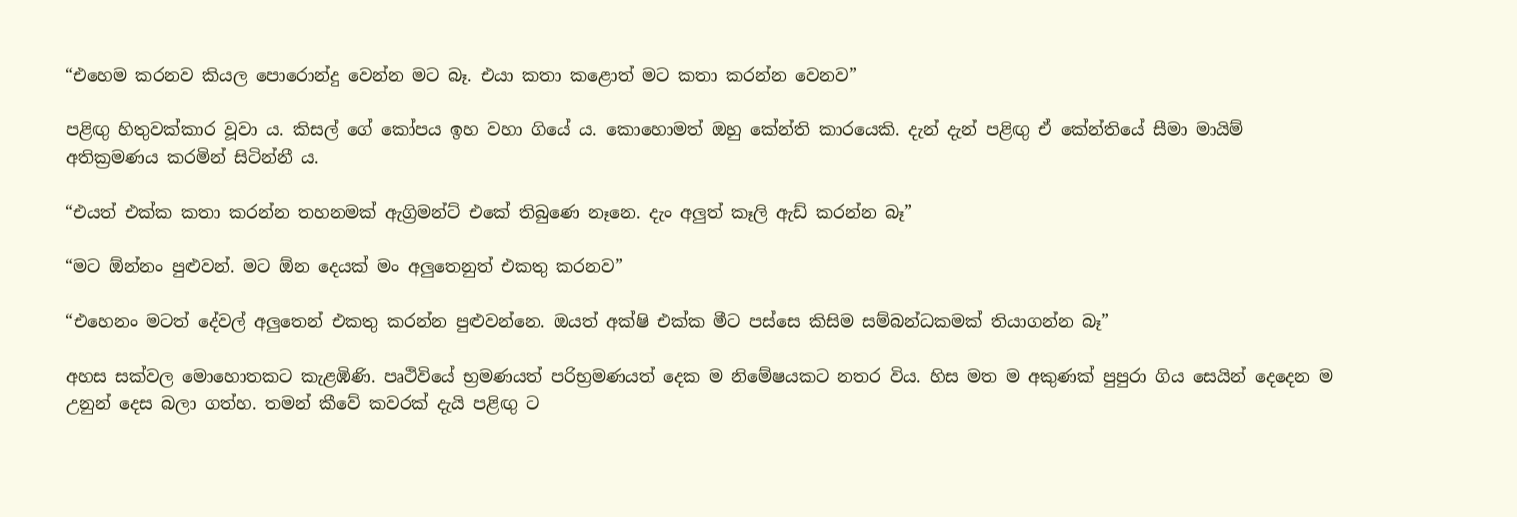“එහෙම කරනව කියල පොරොන්දු වෙන්න මට බෑ. එයා කතා කළොත් මට කතා කරන්න වෙනව”

පළිඟු හිතුවක්කාර වූවා ය. කිසල් ගේ කෝපය ඉහ වහා ගියේ ය. කොහොමත් ඔහු කේන්ති කාරයෙකි. දැන් දැන් පළිඟු ඒ කේන්තියේ සීමා මායිම් අතික්‍රමණය කරමින් සිටින්නී ය.

“එයත් එක්ක කතා කරන්න තහනමක් ඇග්‍රිමන්ට් එකේ තිබුණෙ නෑනෙ. දැං අලුත් කෑලි ඇඩ් කරන්න බෑ”

“මට ඕන්නං පුළුවන්. මට ඕන දෙයක් මං අලුතෙනුත් එකතු කරනව”

“එහෙනං මටත් දේවල් අලුතෙන් එකතු කරන්න පුළුවන්නෙ. ඔයත් අක්ෂි එක්ක මීට පස්සෙ කිසිම සම්බන්ධකමක් තියාගන්න බෑ”

අහස සක්වල මොහොතකට කැළඹිණි. පෘථිවියේ භ්‍රමණයත් පරිභ්‍රමණයත් දෙක ම නිමේෂයකට නතර විය. හිස මත ම අකුණක් පුපුරා ගිය සෙයින් දෙදෙන ම උනුන් දෙස බලා ගත්හ. තමන් කීවේ කවරක් දැයි පළිඟු ට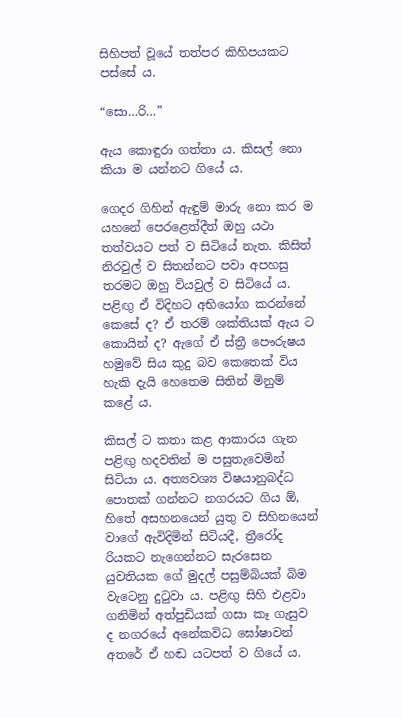සිහිපත් වූයේ තත්පර කිහිපයකට පස්සේ ය.

“සො…රි…”

ඇය කොඳුරා ගත්තා ය. කිසල් නො කියා ම යන්නට ගියේ ය.

ගෙදර ගිහින් ඇඳුම් මාරු නො කර ම යහනේ පෙරළෙත්දීත් ඔහු යථා තත්වයට පත් ව සිටියේ නැත. කිසිත් නිරවුල් ව සිතන්නට පවා අපහසු තරමට ඔහු වියවුල් ව සිටියේ ය. පළිඟු ඒ විදිහට අභියෝග කරන්නේ කෙසේ ද? ඒ තරම් ශක්තියක් ඇය ට කොයින් ද? ඇගේ ඒ ස්ත්‍රී පෞරුෂය හමුවේ සිය කුදු බව කෙතෙක් විය හැකි දැයි හෙතෙම සිතින් මිනුම් කළේ ය.

කිසල් ට කතා කළ ආකාරය ගැන පළිඟු හදවතින් ම පසුතැවෙමින් සිටියා ය. අත්‍යවශ්‍ය විෂයානුබද්ධ පොතක් ගන්නට නගරයට ගිය ඕ, හිතේ අසහනයෙන් යුතු ව සිහිනයෙන් වාගේ ඇවිදිමින් සිටියදී, ත්‍රීරෝද රියකට නැගෙන්නට සැරසෙන යුවතියක ගේ මුදල් පසුම්බියක් බිම වැටෙනු දුටුවා ය. පළිඟු සිහි එළවා ගනිමින් අත්පුඩියක් ගසා කෑ ගැසුව ද නගරයේ අනේකවිධ ඝෝෂාවන් අතරේ ඒ හඬ යටපත් ව ගියේ ය.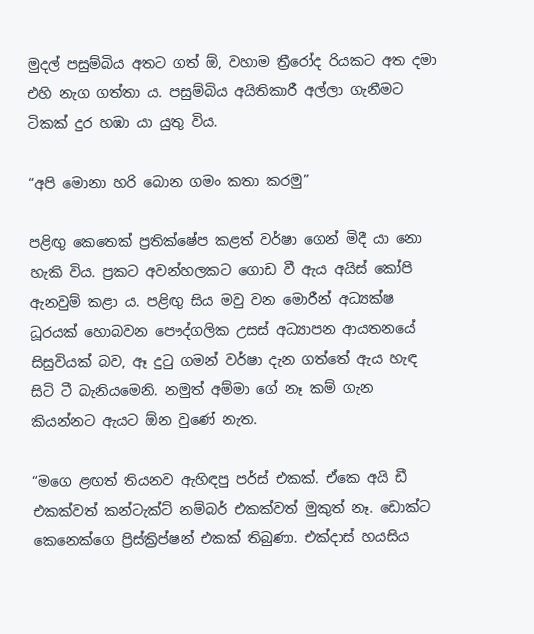මුදල් පසුම්බිය අතට ගත් ඕ, වහාම ත්‍රීරෝද රියකට අත දමා එහි නැග ගත්තා ය. පසුම්බිය අයිතිකාරී අල්ලා ගැනීමට ටිකක් දුර හඹා යා යුතු විය.

“අපි මොනා හරි බොන ගමං කතා කරමු”

පළිඟු කෙතෙක් ප්‍රතික්ෂේප කළත් වර්ෂා ගෙන් මිදී යා නො හැකි විය. ප්‍රකට අවන්හලකට ගොඩ වී ඇය අයිස් කෝපි ඇනවුම් කළා ය. පළිඟු සිය මවු වන මොරීන් අධ්‍යක්ෂ ධූරයක් හොබවන පෞද්ගලික උසස් අධ්‍යාපන ආයතනයේ සිසුවියක් බව, ඈ දුටු ගමන් වර්ෂා දැන ගත්තේ ඇය හැඳ සිටි ටී බැනියමෙනි. නමුත් අම්මා ගේ නෑ කම් ගැන කියන්නට ඇයට ඕන වුණේ නැත.

“මගෙ ළඟත් තියනව ඇහිඳපු පර්ස් එකක්. ඒකෙ අයි ඩී එකක්වත් කන්ටැක්ට් නම්බර් එකක්වත් මුකුත් නෑ. ඩොක්ට කෙනෙක්ගෙ ප්‍රිස්ක්‍රිප්ෂන් එකක් තිබුණා. එක්දාස් හයසිය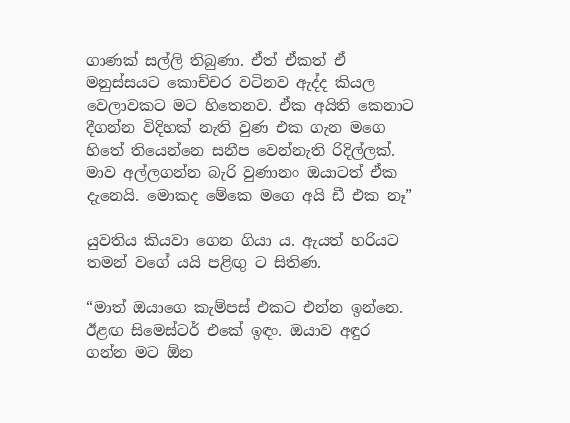ගාණක් සල්ලි තිබුණා. ඒත් ඒකත් ඒ මනුස්සයට කොච්චර වටිනව ඇද්ද කියල වෙලාවකට මට හිතෙනව. ඒක අයිති කෙනාට දීගන්න විදිහක් නැති වුණ එක ගැන මගෙ හිතේ තියෙන්නෙ සනීප වෙන්නැති රිදිල්ලක්. මාව අල්ලගන්න බැරි වුණානං ඔයාටත් ඒක දැනෙයි. මොකද මේකෙ මගෙ අයි ඩී එක නෑ”

යුවතිය කියවා ගෙන ගියා ය. ඇයත් හරියට තමන් වගේ යයි පළිඟු ට සිතිණ.

“මාත් ඔයාගෙ කැම්පස් එකට එන්න ඉන්නෙ. ඊළඟ සිමෙස්ටර් එකේ ඉඳං. ඔයාව අඳුර ගන්න මට ඕන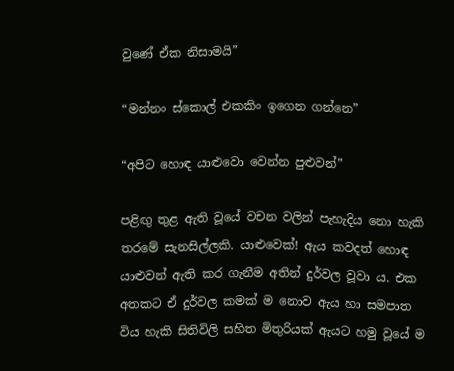වුණේ ඒක නිසාමයි”

“මන්නං ස්කොල් එකකිං ඉගෙන ගන්නෙ”

“අපිට හොඳ යාළුවො වෙන්න පුළුවන්”

පළිඟු තුළ ඇති වූයේ වචන වලින් පැහැදිය නො හැකි තරමේ සැනසිල්ලකි. යාළුවෙක්! ඇය කවදත් හොඳ යාළුවන් ඇති කර ගැනීම අතින් දුර්වල වූවා ය. එක අතකට ඒ දුර්වල කමක් ම නොව ඇය හා සමපාත විය හැකි සිතිවිලි සහිත මිතුරියක් ඇයට හමු වූයේ ම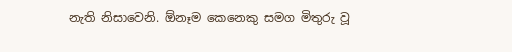නැති නිසාවෙනි. ඕනෑම කෙනෙකු සමග මිතුරු වූ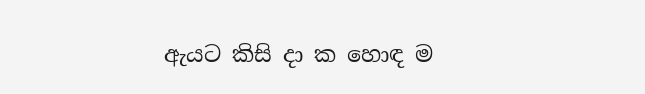ඇයට කිසි දා ක හොඳ ම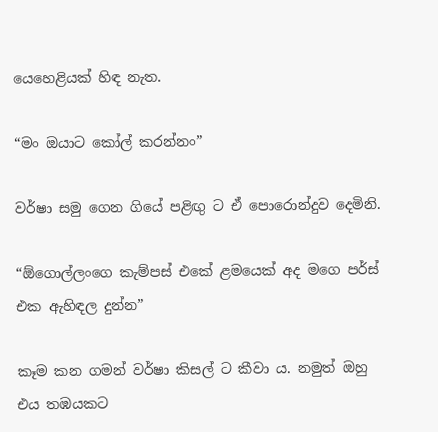යෙහෙළියක් හිඳ නැත.

“මං ඔයාට කෝල් කරන්නං”

වර්ෂා සමු ගෙන ගියේ පළිඟු ට ඒ පොරොන්දුව දෙමිනි.

“ඕගොල්ලංගෙ කැම්පස් එකේ ළමයෙක් අද මගෙ පර්ස් එක ඇහිඳල දුන්න”

කෑම කන ගමන් වර්ෂා කිසල් ට කීවා ය. නමුත් ඔහු එය තඹයකට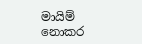මායිම් නොකර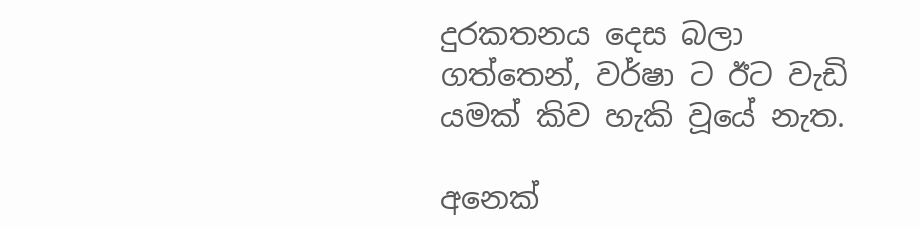දුරකතනය දෙස බලා ගත්තෙන්, වර්ෂා ට ඊට වැඩි යමක් කිව හැකි වූයේ නැත.

අනෙක්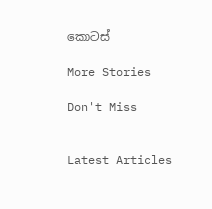කොටස්

More Stories

Don't Miss


Latest Articles